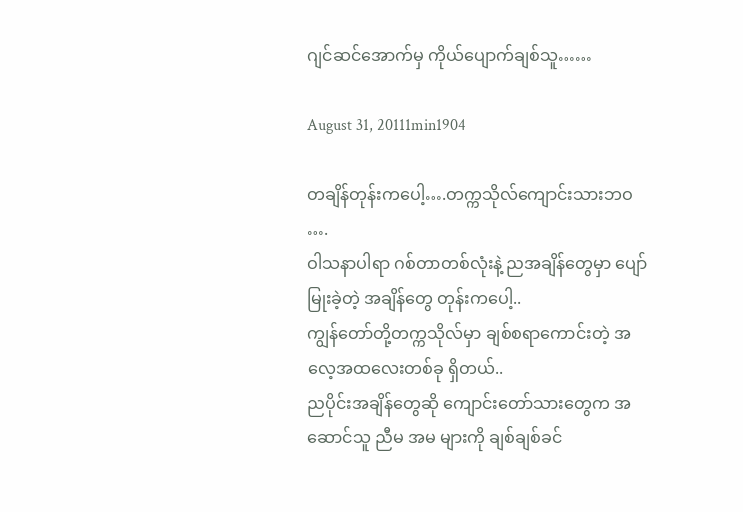ဂျင်ဆင်အောက်မှ ကိုယ်ပျောက်ချစ်သူ……

August 31, 20111min1904

တချိန်တုန်းကပေါ့….တက္ကသိုလ်ကျောင်းသားဘဝ ….
ဝါသနာပါရာ ဂစ်တာတစ်လုံးနဲ့ ညအချိန်တွေမှာ ပျော်မြုးခဲ့တဲ့ အချိန်တွေ တုန်းကပေါ့..
ကျွန်တော်တို့တက္ကသိုလ်မှာ ချစ်စရာကောင်းတဲ့ အလေ့အထလေးတစ်ခု ရှိတယ်..
ညပိုင်းအချိန်တွေဆို ကျောင်းတော်သားတွေက အဆောင်သူ ညီမ အမ များကို ချစ်ချစ်ခင်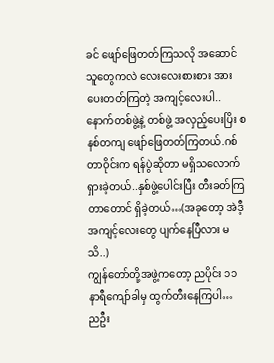ခင် ဖျော်ဖြေတတ်ကြသလို အဆောင်သူတွေကလဲ လေးလေးစားစား အားပေးတတ်ကြတဲ့ အကျင့်လေးပါ..နောက်တစ်ဖွဲ့နဲ့ တစ်ဖွဲ့ အလှည့်ပေးပြိး စနစ်တကျ ဖျော်ဖြေတတ်ကြတယ်.ဂစ်တာဝိုင်းက ရန်ပွဲဆိုတာ မရှိသလောက်ရှားခဲ့တယ်..နှစ်ဖွဲ့ပေါင်းပြီး တီးခတ်ကြတာတောင် ရှိခဲ့တယ်…(အခုတော့ အဲဒီ့အကျင့်လေးတွေ ပျက်နေပြီလား မသိ..)
ကျွန်တော်တို့အဖွဲ့ကတော့ ညပိုင်း ၁၁ နာရီကျော်ခါမှ ထွက်တီးနေကြပါ…
ညဦး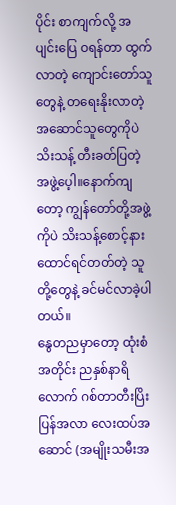ပိုင်း စာကျက်လို့ အပျင်းပြေ ဝရန်တာ ထွက်လာတဲ့ ကျောင်းတော်သူတွေနဲ့ တရေးနိုးလာတဲ့ အဆောင်သူတွေကိုပဲ သိးသန့် တီးခတ်ပြတဲ့ အဖွဲ့ပေ့ါ။နောက်ကျတော့ ကျွန်တော်တို့အဖွဲ့ကိုပဲ သိးသန့်စောင့်နားထောင်ရင်တတ်တဲ့ သူတို့တွေနဲ့ ခင်မင်လာခဲ့ပါတယ်။
နွေတညမှာတော့ ထုံးစံအတိုင်း ညနှစ်နာရိလောက် ဂစ်တာတီးပြိးပြန်အလာ လေးထပ်အဆောင် (အမျိုးသမီးအ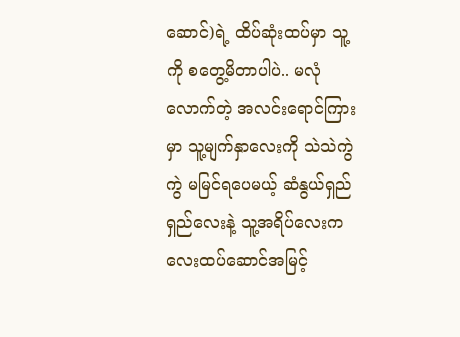ဆောင်)ရဲ့ ထိပ်ဆုံးထပ်မှာ သူ့ကို စတွေ့မိတာပါပဲ.. မလုံလောက်တဲ့ အလင်းရောင်ကြားမှာ သူ့မျက်နှာလေးကို သဲသဲကွဲကွဲ မမြင်ရပေမယ့် ဆံနွယ်ရှည်ရှည်လေးနဲ့ သူ့အရိပ်လေးက လေးထပ်ဆောင်အမြင့်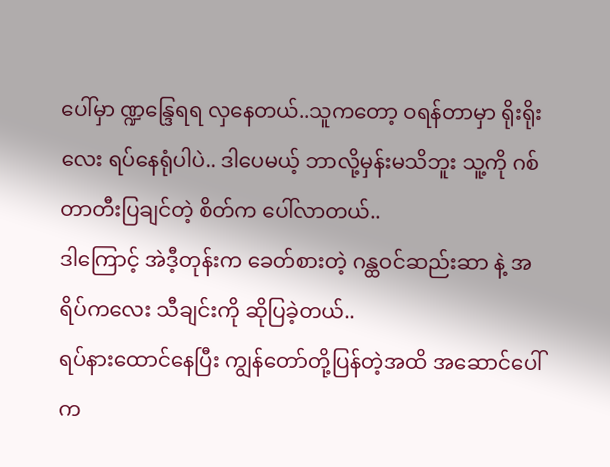ပေါ်မှာ ဏ္ဍန္ဒြေရရ လှနေတယ်..သူကတော့ ဝရန်တာမှာ ရိုးရိုးလေး ရပ်နေရုံပါပဲ.. ဒါပေမယ့် ဘာလို့မှန်းမသိဘူး သူ့ကို ဂစ်တာတီးပြချင်တဲ့ စိတ်က ပေါ်လာတယ်..
ဒါကြောင့် အဲဒီ့တုန်းက ခေတ်စားတဲ့ ဂန္ထဝင်ဆည်းဆာ နဲ့ အရိပ်ကလေး သီချင်းကို ဆိုပြခဲ့တယ်..
ရပ်နားထောင်နေပြီး ကျွန်တော်တို့ပြန်တဲ့အထိ အဆောင်ပေါ်က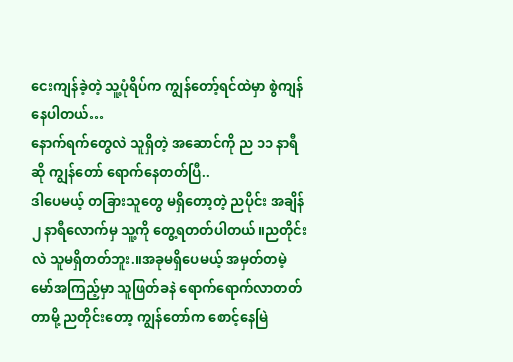ငေးကျန်ခဲ့တဲ့ သူ့ပုံရိပ်က ကျွန်တော့်ရင်ထဲမှာ စွဲကျန်နေပါတယ်…
နောက်ရက်တွေလဲ သူရှိတဲ့ အဆောင်ကို ည ၁၁ နာရီဆို ကျွန်တော် ရောက်နေတတ်ပြီ..
ဒါပေမယ့် တခြားသူတွေ မရှိတော့တဲ့ ညပိုင်း အချိန် ၂ နာရီလောက်မှ သူ့ကို တွေ့ရတတ်ပါတယ်။ညတိုင်းလဲ သူမရှိတတ်ဘူး.။အခုမရှိပေမယ့် အမှတ်တမဲ့ မော်အကြည့်မှာ သူဖြတ်ခနဲ ရောက်ရောက်လာတတ်တာမို့ ညတိုင်းတော့ ကျွန်တော်က စောင့်နေမြဲ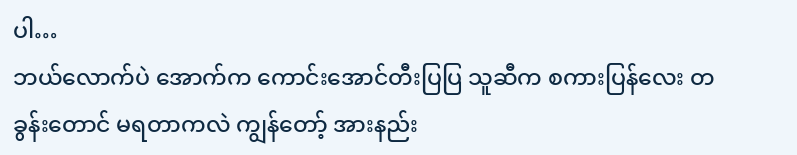ပါ…
ဘယ်လောက်ပဲ အောက်က ကောင်းအောင်တီးပြပြ သူဆီက စကားပြန်လေး တခွန်းတောင် မရတာကလဲ ကျွန်တော့် အားနည်း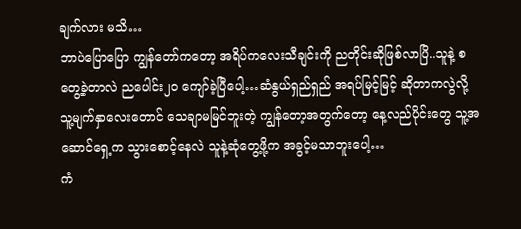ချက်လား မသိ…
ဘာပဲပြောပြော ကျွန်တော်ကတော့ အရိပ်ကလေးသီချင်းကို ညတိုင်းဆိုဖြစ်လာပြိ..သူနဲ့ စတွေ့ခဲ့တာလဲ ညပေါင်း၂ဝ ကျော်ခဲ့ပြီပေါ့…ဆံနွယ်ရှည်ရှည် အရပ်မြင့်မြင့် ဆိုတာကလွဲလို့ သူ့မျက်နှာလေးတောင် သေချာမမြင်ဘူးတဲ့ ကျွန်တော့အတွက်တော့ နေ့လည်ပိုင်းတွေ သူ့အဆောင်ရှေ့က သွားစောင့်နေလဲ သူနဲ့ဆုံတွေ့ဖို့က အခွင့်မသာဘူးပေါ့…
ကံ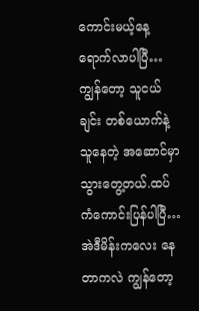ကောင်းမယ့်နေ့ ရောက်လာပါပြီ…ကျွန်တော့ သူငယ်ချင်း တစ်ယောက်နဲ့ သူနေတဲ့ အဆောင်မှာ သွားတွေ့တယ်.ထပ်ကံကောင်းပြန်ပါပြီ…အဲဒီမိန်းကလေး နေတာကလဲ ကျွန်တော့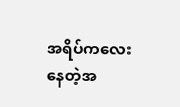အရိပ်ကလေး နေတဲ့အ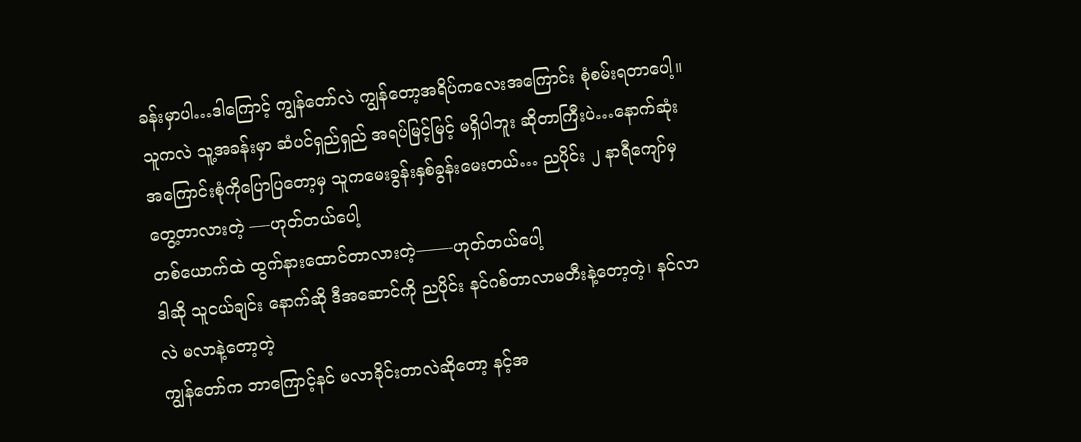ခန်းမှာပါ…ဒါကြောင့် ကျွန်တော်လဲ ကျွန်တော့အရိပ်ကလေးအကြောင်း စုံစမ်းရတာပေါ့။သူကလဲ သူ့အခန်းမှာ ဆံပင်ရှည်ရှည် အရပ်မြင့်မြင့် မရှိပါဘူး ဆိုတာကြီးပဲ…နောက်ဆုံး အကြောင်းစုံကိုပြောပြတော့မှ သူကမေးခွန်းနှစ်ခွန်းမေးတယ်… ညပိုင်း ၂ နာရီကျော်မှ တွေ့တာလားတဲ့ —-ဟုတ်တယ်ပေါ့
တစ်ယောက်ထဲ ထွက်နားထောင်တာလားတဲ့——-ဟုတ်တယ်ပေါ့
ဒါဆို သူငယ်ချင်း နောက်ဆို ဒီအဆောင်ကို ညပိုင်း နင်ဂစ်တာလာမတီးနဲ့တော့တဲ့၊ နင်လာလဲ မလာနဲ့တော့တဲ့
ကျွန်တော်က ဘာကြောင့်နင် မလာခိုင်းတာလဲဆိုတော့ နင့်အ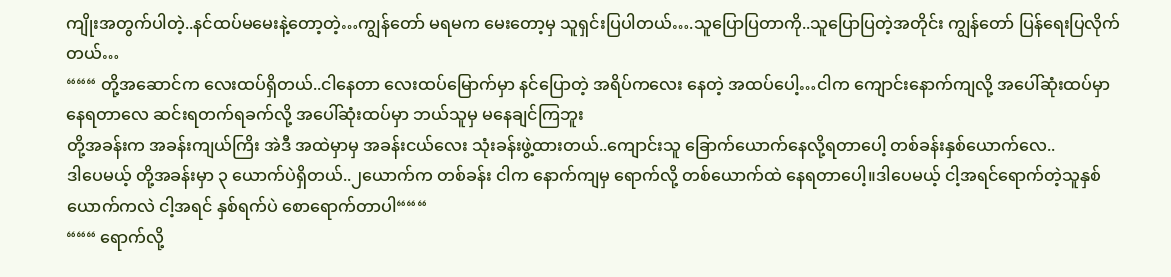ကျိုးအတွက်ပါတဲ့..နင်ထပ်မမေးနဲ့တော့တဲ့…ကျွန်တော် မရမက မေးတော့မှ သူရှင်းပြပါတယ်….သူပြောပြတာကို..သူပြောပြတဲ့အတိုင်း ကျွန်တော် ပြန်ရေးပြလိုက်တယ်…
“““ တို့အဆောင်က လေးထပ်ရှိတယ်..ငါနေတာ လေးထပ်မြောက်မှာ နင်ပြောတဲ့ အရိပ်ကလေး နေတဲ့ အထပ်ပေါ့…ငါက ကျောင်းနောက်ကျလို့ အပေါ်ဆုံးထပ်မှာ နေရတာလေ ဆင်းရတက်ရခက်လို့ အပေါ်ဆုံးထပ်မှာ ဘယ်သူမှ မနေချင်ကြဘူး
တို့အခန်းက အခန်းကျယ်ကြိး အဲဒီ အထဲမှာမှ အခန်းငယ်လေး သုံးခန်းဖွဲ့ထားတယ်..ကျောင်းသူ ခြောက်ယောက်နေလို့ရတာပေါ့ တစ်ခန်းနှစ်ယောက်လေ..
ဒါပေမယ့် တို့အခန်းမှာ ၃ ယောက်ပဲရှိတယ်..၂ယောက်က တစ်ခန်း ငါက နောက်ကျမှ ရောက်လို့ တစ်ယောက်ထဲ နေရတာပေါ့။ဒါပေမယ့် ငါ့အရင်ရောက်တဲ့သူနှစ်ယောက်ကလဲ ငါ့အရင် နှစ်ရက်ပဲ စောရောက်တာပါ“““
“““ ရောက်လို့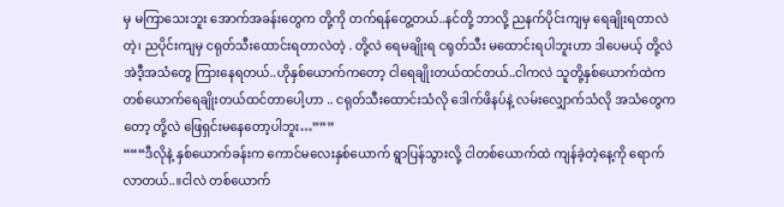မှ မကြာသေးဘူး အောက်အခန်းတွေက တို့ကို တက်ရန်တွေ့တယ်..နင်တို့ ဘာလို့ ညနက်ပိုင်းကျမှ ရေချိုးရတာလဲတဲ့၊ ညပိုင်းကျမှ ငရုတ်သီးထောင်းရတာလဲတဲ့ . တို့လဲ ရေမချိုးရ ငရုတ်သီး မထောင်းရပါဘူးဟာ ဒါပေမယ့် တို့လဲ အဲဒီ့အသံတွေ ကြားနေရတယ်..ဟိုနှစ်ယောက်ကတော့ ငါရေချိုးတယ်ထင်တယ်..ငါကလဲ သူတို့နှစ်ယောက်ထဲက တစ်ယောက်ရေချိုးတယ်ထင်တာပေါ့ဟာ .. ငရုတ်သီးထောင်းသံလို ဒေါက်ဖိနပ်နဲ့ လမ်းလျှောက်သံလို အသံတွေကတော့ တို့လဲ ဖြေရှင်းမနေတော့ပါဘူး…”””
“““ဒီလိုနဲ့ နှစ်ယောက်ခန်းက ကောင်မလေးနှစ်ယောက် ရွာပြန်သွားလို့ ငါတစ်ယောက်ထဲ ကျန်ခဲ့တဲ့နေ့ကို ရောက်လာတယ်..။ငါလဲ တစ်ယောက်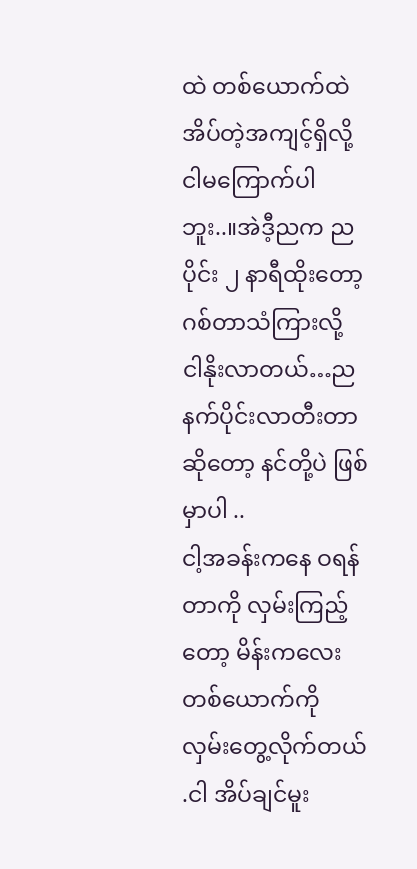ထဲ တစ်ယောက်ထဲ အိပ်တဲ့အကျင့်ရှိလို့ ငါမကြောက်ပါဘူး..။အဲဒီ့ညက ညပိုင်း ၂ နာရီထိုးတော့ ဂစ်တာသံကြားလို့ ငါနိုးလာတယ်…ညနက်ပိုင်းလာတီးတာဆိုတော့ နင်တို့ပဲ ဖြစ်မှာပါ ..
ငါ့အခန်းကနေ ဝရန်တာကို လှမ်းကြည့်တော့ မိန်းကလေးတစ်ယောက်ကို လှမ်းတွေ့လိုက်တယ် .ငါ အိပ်ချင်မူး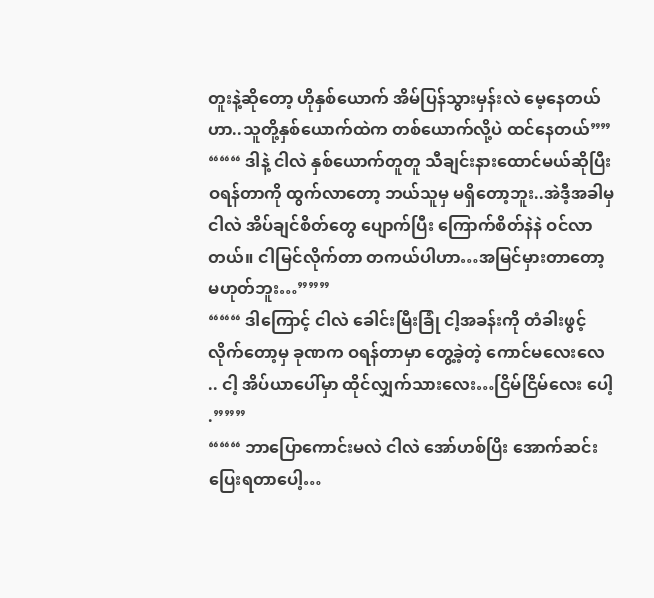တူးနဲ့ဆိုတော့ ဟိုနှစ်ယောက် အိမ်ပြန်သွားမှန်းလဲ မေ့နေတယ်ဟာ..သူတို့နှစ်ယောက်ထဲက တစ်ယောက်လို့ပဲ ထင်နေတယ်””
“““ ဒါနဲ့ ငါလဲ နှစ်ယောက်တူတူ သီချင်းနားထောင်မယ်ဆိုပြီး ဝရန်တာကို ထွက်လာတော့ ဘယ်သူမှ မရှိတော့ဘူး..အဲဒီ့အခါမှ ငါလဲ အိပ်ချင်စိတ်တွေ ပျောက်ပြီး ကြောက်စိတ်နဲနဲ ဝင်လာတယ်။ ငါမြင်လိုက်တာ တကယ်ပါဟာ…အမြင်မှားတာတော့ မဟုတ်ဘူး…”””
“““ ဒါကြောင့် ငါလဲ ခေါင်းမြီးခြုံ ငါ့အခန်းကို တံခါးဖွင့်လိုက်တော့မှ ခုဏက ဝရန်တာမှာ တွေ့ခဲ့တဲ့ ကောင်မလေးလေ .. ငါ့ အိပ်ယာပေါ်မှာ ထိုင်လျှက်သားလေး…ငြိမ်ငြိမ်လေး ပေါ့ .”””
“““ ဘာပြောကောင်းမလဲ ငါလဲ အော်ဟစ်ပြိး အောက်ဆင်းပြေးရတာပေါ့…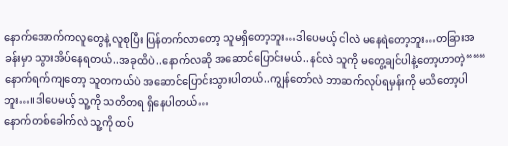နောက်အောက်ကလူတွေနဲ့ လူစုပြီး ပြန်တက်လာတော့ သူမရှိတော့ဘူး…ဒါပေမယ့် ငါလဲ မနေရဲတော့ဘူး…တခြားအခန်းမှာ သွားအိပ်နေရတယ်..အခုထိပဲ..နောက်လဆို အဆောင်ပြောင်းမယ်..နင်လဲ သူကို မတွေ့ချင်ပါနဲ့တော့ဟာတဲ့“““
နောက်ရက်ကျတော့ သူတကယ်ပဲ အဆောင်ပြောင်းသွားပါတယ်..ကျွန်တော်လဲ ဘာဆက်လုပ်ရမှန်းကို မသိတော့ပါဘူး…။ဒါပေမယ့် သူ့ကို သတိတရ ရှိနေပါတယ်…
နောက်တစ်ခေါက်လဲ သူ့ကို ထပ်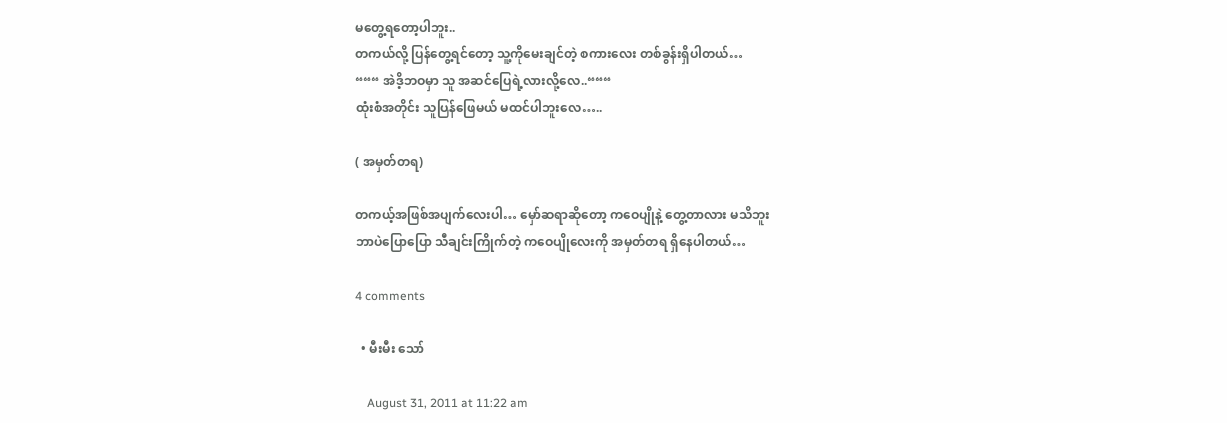မတွေ့ရတော့ပါဘူး..
တကယ်လို့ ပြန်တွေ့ရင်တော့ သူ့ကိုမေးချင်တဲ့ စကားလေး တစ်ခွန်းရှိပါတယ်…
“““ အဲဒိ့ဘဝမှာ သူ အဆင်ပြေရဲ့လားလို့လေ..“““
ထုံးစံအတိုင်း သူပြန်ဖြေမယ် မထင်ပါဘူးလေ…..

( အမှတ်တရ)

တကယ့်အဖြစ်အပျက်လေးပါ… မှော်ဆရာဆိုတော့ ကဝေပျိုနဲ့ တွေ့တာလား မသိဘူး
ဘာပဲပြောပြော သီချင်းကြိုက်တဲ့ ကဝေပျိုလေးကို အမှတ်တရ ရှိနေပါတယ်…

4 comments

  • မီးမီး သော်

    August 31, 2011 at 11:22 am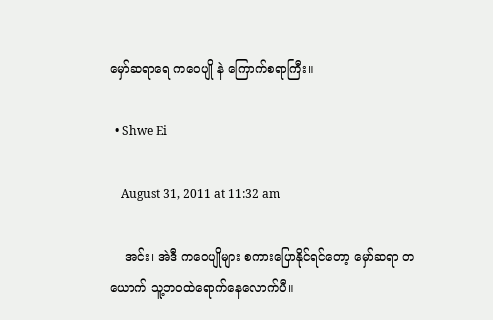မှော်ဆရာရေ ကဝေပျို နဲ ကြောက်စရာကြီး။

  • Shwe Ei

    August 31, 2011 at 11:32 am

    အင်း၊ အဲဒီ ကဝေပျိုများ စကားပြောနိုင်ရင်တော့ မှော်ဆရာ တယောက် သူ့ဘဝထဲရောက်နေလောက်ပီ။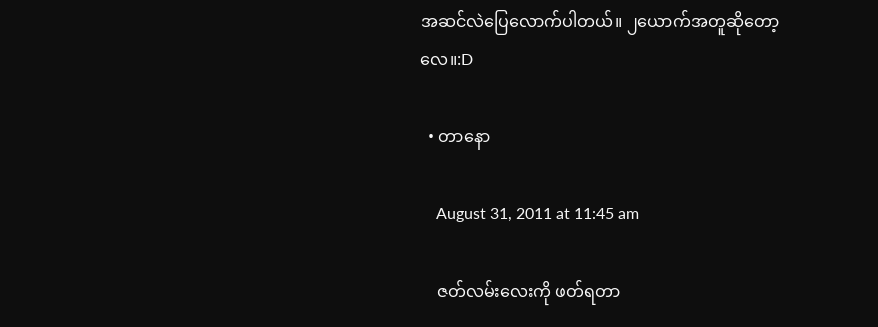အဆင်လဲပြေလောက်ပါတယ်။ ၂ယောက်အတူဆိုတော့လေ။:D

  • တာနော

    August 31, 2011 at 11:45 am

    ဇတ်လမ်းလေးကို ဖတ်ရတာ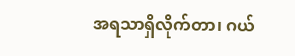အရသာရှိလိုက်တာ၊ ဂယ်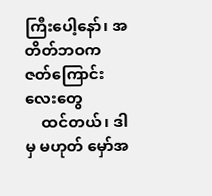ကြီးပေါ့နော်၊ အတိတ်ဘဝက ဇတ်ကြောင်းလေးတွေ
    ထင်တယ်၊ ဒါမှ မဟုတ် မှော်အ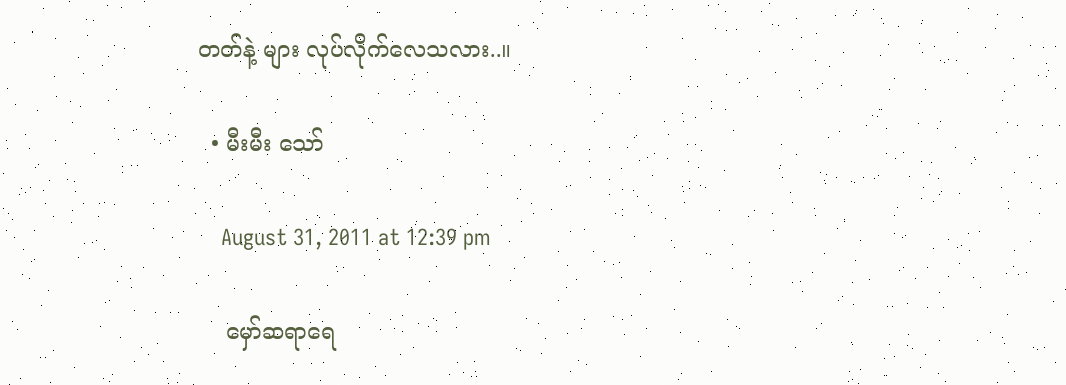တတ်နဲ့ များ လုပ်လိုက်လေသလား..။

  • မီးမီး သော်

    August 31, 2011 at 12:39 pm

    မှော်ဆရာရေ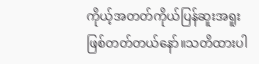ကိုယ့်အတတ်ကိုယ်ပြန်ဆူးအရူးဖြစ်တတ်တယ်နော်။သတိထားပါ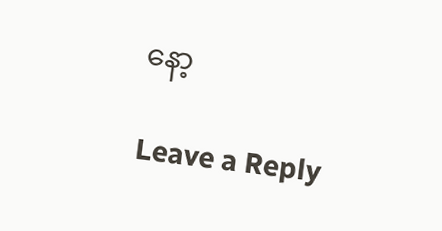နော့

Leave a Reply